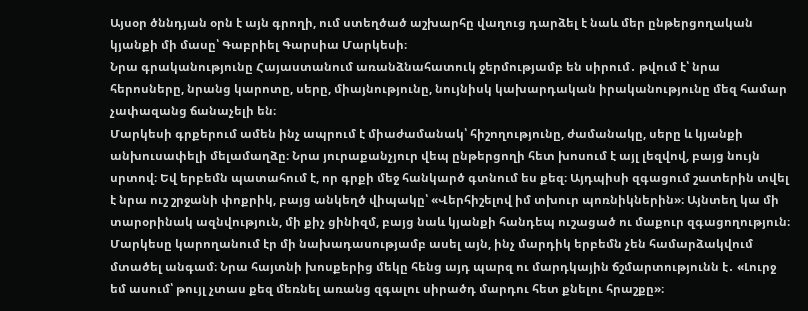Այսօր ծննդյան օրն է այն գրողի, ում ստեղծած աշխարհը վաղուց դարձել է նաև մեր ընթերցողական կյանքի մի մասը՝ Գաբրիել Գարսիա Մարկեսի։
Նրա գրականությունը Հայաստանում առանձնահատուկ ջերմությամբ են սիրում․ թվում է՝ նրա հերոսները, նրանց կարոտը, սերը, միայնությունը, նույնիսկ կախարդական իրականությունը մեզ համար չափազանց ճանաչելի են։
Մարկեսի գրքերում ամեն ինչ ապրում է միաժամանակ՝ հիշողությունը, ժամանակը, սերը և կյանքի անխուսափելի մելամաղձը։ Նրա յուրաքանչյուր վեպ ընթերցողի հետ խոսում է այլ լեզվով, բայց նույն սրտով։ Եվ երբեմն պատահում է, որ գրքի մեջ հանկարծ գտնում ես քեզ։ Այդպիսի զգացում շատերին տվել է նրա ուշ շրջանի փոքրիկ, բայց անկեղծ վիպակը՝ «Վերհիշելով իմ տխուր պոռնիկներին»։ Այնտեղ կա մի տարօրինակ ազնվություն, մի քիչ ցինիզմ, բայց նաև կյանքի հանդեպ ուշացած ու մաքուր զգացողություն։
Մարկեսը կարողանում էր մի նախադասությամբ ասել այն, ինչ մարդիկ երբեմն չեն համարձակվում մտածել անգամ։ Նրա հայտնի խոսքերից մեկը հենց այդ պարզ ու մարդկային ճշմարտությունն է․ «Լուրջ եմ ասում՝ թույլ չտաս քեզ մեռնել առանց զգալու սիրածդ մարդու հետ քնելու հրաշքը»։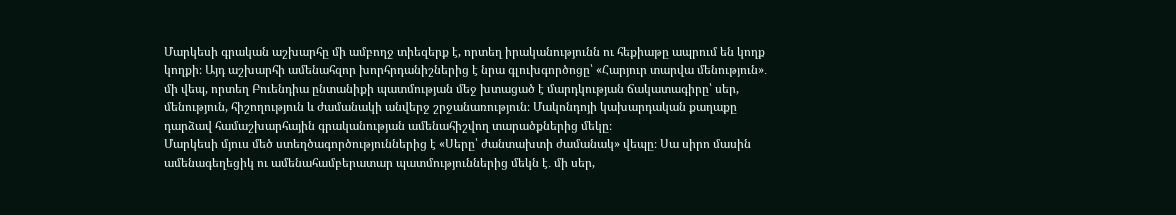Մարկեսի գրական աշխարհը մի ամբողջ տիեզերք է, որտեղ իրականությունն ու հեքիաթը ապրում են կողք կողքի։ Այդ աշխարհի ամենահզոր խորհրդանիշներից է նրա գլուխգործոցը՝ «Հարյուր տարվա մենություն»․ մի վեպ, որտեղ Բուենդիա ընտանիքի պատմության մեջ խտացած է մարդկության ճակատագիրը՝ սեր, մենություն, հիշողություն և ժամանակի անվերջ շրջանառություն։ Մակոնդոյի կախարդական քաղաքը դարձավ համաշխարհային գրականության ամենահիշվող տարածքներից մեկը։
Մարկեսի մյուս մեծ ստեղծագործություններից է «Սերը՝ ժանտախտի ժամանակ» վեպը։ Սա սիրո մասին ամենագեղեցիկ ու ամենահամբերատար պատմություններից մեկն է․ մի սեր,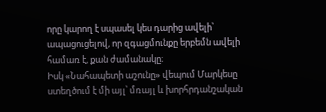որը կարող է սպասել կես դարից ավելի՝ ապացուցելով, որ զգացմունքը երբեմն ավելի համառ է, քան ժամանակը։
Իսկ «Նահապետի աշունը» վեպում Մարկեսը ստեղծում է մի այլ՝ մռայլ և խորհրդանշական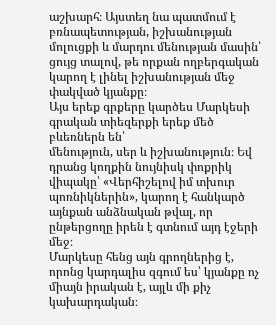աշխարհ։ Այստեղ նա պատմում է բռնապետության, իշխանության մոլուցքի և մարդու մենության մասին՝ ցույց տալով, թե որքան ողբերգական կարող է լինել իշխանության մեջ փակված կյանքը։
Այս երեք գրքերը կարծես Մարկեսի գրական տիեզերքի երեք մեծ բևեռներն են՝
մենություն, սեր և իշխանություն։ Եվ դրանց կողքին նույնիսկ փոքրիկ վիպակը՝ «Վերհիշելով իմ տխուր պոռնիկներին», կարող է հանկարծ այնքան անձնական թվալ, որ ընթերցողը իրեն է գտնում այդ էջերի մեջ։
Մարկեսը հենց այն գրողներից է, որոնց կարդալիս զգում ես՝ կյանքը ոչ միայն իրական է, այլև մի քիչ կախարդական։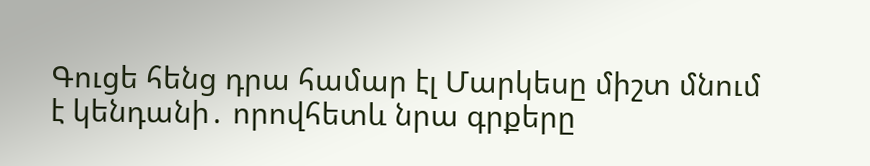Գուցե հենց դրա համար էլ Մարկեսը միշտ մնում է կենդանի․ որովհետև նրա գրքերը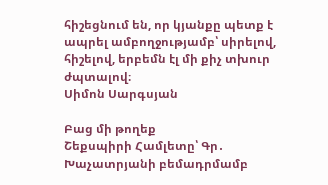հիշեցնում են, որ կյանքը պետք է ապրել ամբողջությամբ՝ սիրելով, հիշելով, երբեմն էլ մի քիչ տխուր ժպտալով։
Սիմոն Սարգսյան

Բաց մի թողեք
Շեքսպիրի Համլետը՝ Գր․ Խաչատրյանի բեմադրմամբ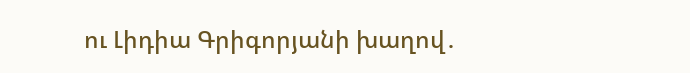ու Լիդիա Գրիգորյանի խաղով․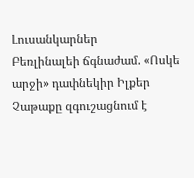Լուսանկարներ
Բեռլինալեի ճգնաժամ. «Ոսկե արջի» դափնեկիր Իլքեր Չաթաքը զգուշացնում է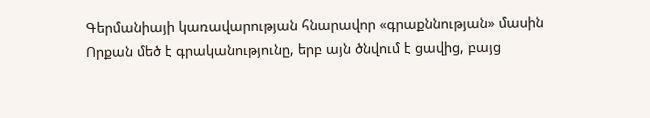Գերմանիայի կառավարության հնարավոր «գրաքննության» մասին
Որքան մեծ է գրականությունը, երբ այն ծնվում է ցավից, բայց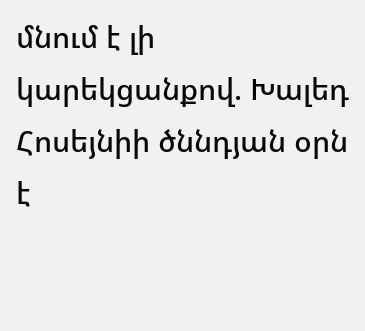մնում է լի կարեկցանքով. Խալեդ Հոսեյնիի ծննդյան օրն է